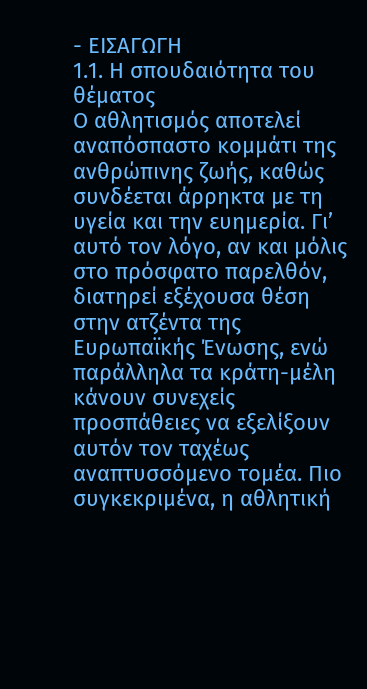- ΕΙΣΑΓΩΓΗ
1.1. Η σπουδαιότητα του θέματος
Ο αθλητισμός αποτελεί αναπόσπαστο κομμάτι της ανθρώπινης ζωής, καθώς συνδέεται άρρηκτα με τη υγεία και την ευημερία. Γι’ αυτό τον λόγο, αν και μόλις στο πρόσφατο παρελθόν, διατηρεί εξέχουσα θέση στην ατζέντα της Ευρωπαϊκής Ένωσης, ενώ παράλληλα τα κράτη-μέλη κάνουν συνεχείς προσπάθειες να εξελίξουν αυτόν τον ταχέως αναπτυσσόμενο τομέα. Πιο συγκεκριμένα, η αθλητική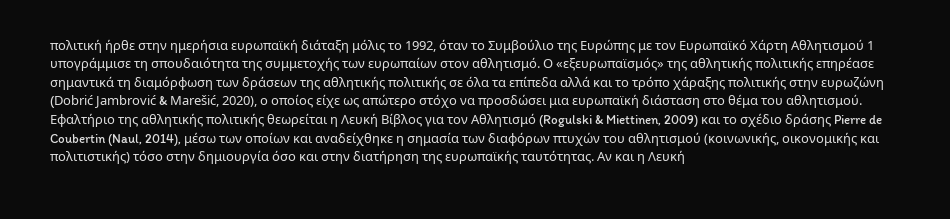πολιτική ήρθε στην ημερήσια ευρωπαϊκή διάταξη μόλις το 1992, όταν το Συμβούλιο της Ευρώπης με τον Ευρωπαϊκό Χάρτη Αθλητισμού 1 υπογράμμισε τη σπουδαιότητα της συμμετοχής των ευρωπαίων στον αθλητισμό. Ο «εξευρωπαϊσμός» της αθλητικής πολιτικής επηρέασε σημαντικά τη διαμόρφωση των δράσεων της αθλητικής πολιτικής σε όλα τα επίπεδα αλλά και το τρόπο χάραξης πολιτικής στην ευρωζώνη (Dobrić Jambrović & Marešić, 2020), ο οποίος είχε ως απώτερο στόχο να προσδώσει μια ευρωπαϊκή διάσταση στο θέμα του αθλητισμού.
Εφαλτήριο της αθλητικής πολιτικής θεωρείται η Λευκή Βίβλος για τον Αθλητισμό (Rogulski & Miettinen, 2009) και το σχέδιο δράσης Pierre de Coubertin (Naul, 2014), μέσω των οποίων και αναδείχθηκε η σημασία των διαφόρων πτυχών του αθλητισμού (κοινωνικής, οικονομικής και πολιτιστικής) τόσο στην δημιουργία όσο και στην διατήρηση της ευρωπαϊκής ταυτότητας. Αν και η Λευκή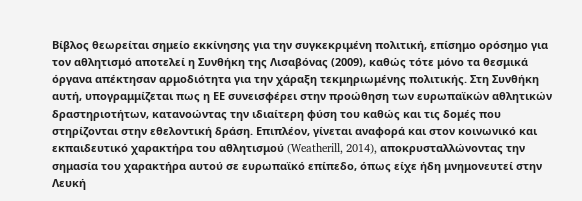Βίβλος θεωρείται σημείο εκκίνησης για την συγκεκριμένη πολιτική, επίσημο ορόσημο για τον αθλητισμό αποτελεί η Συνθήκη της Λισαβόνας (2009), καθώς τότε μόνο τα θεσμικά όργανα απέκτησαν αρμοδιότητα για την χάραξη τεκμηριωμένης πολιτικής. Στη Συνθήκη αυτή, υπογραμμίζεται πως η ΕΕ συνεισφέρει στην προώθηση των ευρωπαϊκών αθλητικών δραστηριοτήτων, κατανοώντας την ιδιαίτερη φύση του καθώς και τις δομές που στηρίζονται στην εθελοντική δράση. Επιπλέον, γίνεται αναφορά και στον κοινωνικό και εκπαιδευτικό χαρακτήρα του αθλητισμού (Weatherill, 2014), αποκρυσταλλώνοντας την σημασία του χαρακτήρα αυτού σε ευρωπαϊκό επίπεδο, όπως είχε ήδη μνημονευτεί στην Λευκή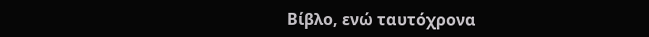Βίβλο, ενώ ταυτόχρονα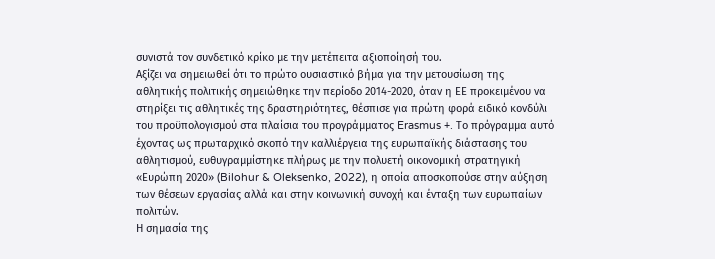συνιστά τον συνδετικό κρίκο με την μετέπειτα αξιοποίησή του.
Αξίζει να σημειωθεί ότι το πρώτο ουσιαστικό βήμα για την μετουσίωση της αθλητικής πολιτικής σημειώθηκε την περίοδο 2014-2020, όταν η ΕΕ προκειμένου να στηρίξει τις αθλητικές της δραστηριότητες, θέσπισε για πρώτη φορά ειδικό κονδύλι του προϋπολογισμού στα πλαίσια του προγράμματος Erasmus +. Το πρόγραμμα αυτό έχοντας ως πρωταρχικό σκοπό την καλλιέργεια της ευρωπαϊκής διάστασης του αθλητισμού, ευθυγραμμίστηκε πλήρως με την πολυετή οικονομική στρατηγική «Ευρώπη 2020» (Bilohur & Oleksenko, 2022), η οποία αποσκοπούσε στην αύξηση των θέσεων εργασίας αλλά και στην κοινωνική συνοχή και ένταξη των ευρωπαίων πολιτών.
Η σημασία της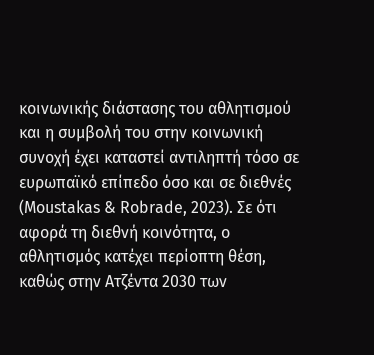κοινωνικής διάστασης του αθλητισμού και η συμβολή του στην κοινωνική συνοχή έχει καταστεί αντιληπτή τόσο σε ευρωπαϊκό επίπεδο όσο και σε διεθνές (Moustakas & Robrade, 2023). Σε ότι αφορά τη διεθνή κοινότητα, ο αθλητισμός κατέχει περίοπτη θέση, καθώς στην Ατζέντα 2030 των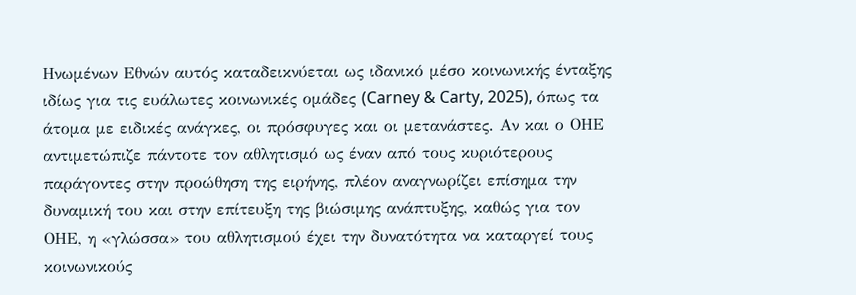Ηνωμένων Εθνών αυτός καταδεικνύεται ως ιδανικό μέσο κοινωνικής ένταξης ιδίως για τις ευάλωτες κοινωνικές ομάδες (Carney & Carty, 2025), όπως τα άτομα με ειδικές ανάγκες, οι πρόσφυγες και οι μετανάστες. Αν και ο ΟΗΕ αντιμετώπιζε πάντοτε τον αθλητισμό ως έναν από τους κυριότερους παράγοντες στην προώθηση της ειρήνης, πλέον αναγνωρίζει επίσημα την δυναμική του και στην επίτευξη της βιώσιμης ανάπτυξης, καθώς για τον ΟΗΕ, η «γλώσσα» του αθλητισμού έχει την δυνατότητα να καταργεί τους κοινωνικούς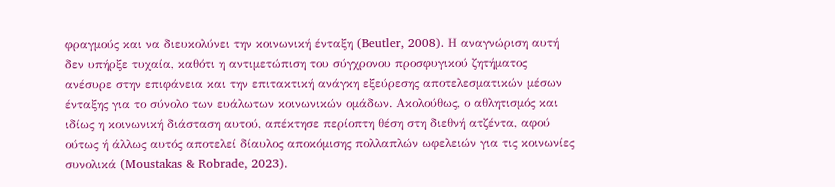φραγμούς και να διευκολύνει την κοινωνική ένταξη (Beutler, 2008). Η αναγνώριση αυτή δεν υπήρξε τυχαία, καθότι η αντιμετώπιση του σύγχρονου προσφυγικού ζητήματος ανέσυρε στην επιφάνεια και την επιτακτική ανάγκη εξεύρεσης αποτελεσματικών μέσων ένταξης για το σύνολο των ευάλωτων κοινωνικών ομάδων. Ακολούθως, ο αθλητισμός και ιδίως η κοινωνική διάσταση αυτού, απέκτησε περίοπτη θέση στη διεθνή ατζέντα, αφού ούτως ή άλλως αυτός αποτελεί δίαυλος αποκόμισης πολλαπλών ωφελειών για τις κοινωνίες συνολικά (Moustakas & Robrade, 2023).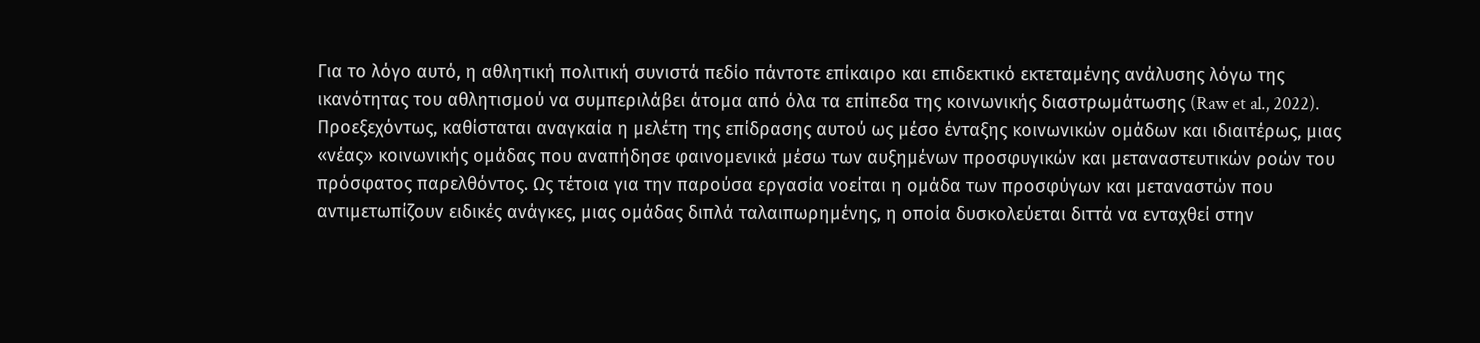Για το λόγο αυτό, η αθλητική πολιτική συνιστά πεδίο πάντοτε επίκαιρο και επιδεκτικό εκτεταμένης ανάλυσης λόγω της ικανότητας του αθλητισμού να συμπεριλάβει άτομα από όλα τα επίπεδα της κοινωνικής διαστρωμάτωσης (Raw et al., 2022). Προεξεχόντως, καθίσταται αναγκαία η μελέτη της επίδρασης αυτού ως μέσο ένταξης κοινωνικών ομάδων και ιδιαιτέρως, μιας «νέας» κοινωνικής ομάδας που αναπήδησε φαινομενικά μέσω των αυξημένων προσφυγικών και μεταναστευτικών ροών του πρόσφατος παρελθόντος. Ως τέτοια για την παρούσα εργασία νοείται η ομάδα των προσφύγων και μεταναστών που αντιμετωπίζουν ειδικές ανάγκες, μιας ομάδας διπλά ταλαιπωρημένης, η οποία δυσκολεύεται διττά να ενταχθεί στην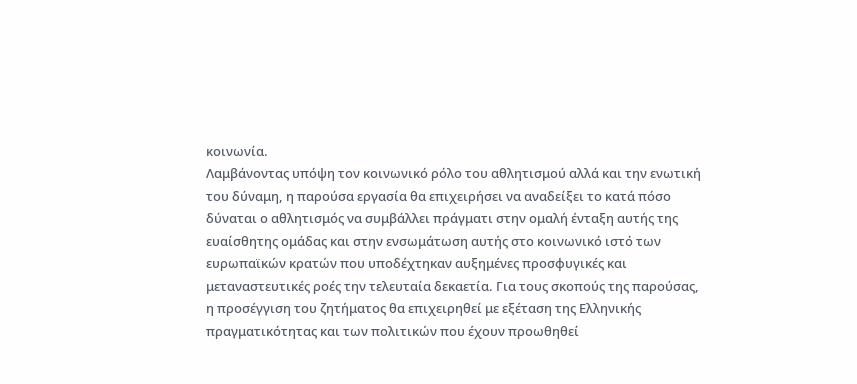κοινωνία.
Λαμβάνοντας υπόψη τον κοινωνικό ρόλο του αθλητισμού αλλά και την ενωτική του δύναμη, η παρούσα εργασία θα επιχειρήσει να αναδείξει το κατά πόσο δύναται ο αθλητισμός να συμβάλλει πράγματι στην ομαλή ένταξη αυτής της ευαίσθητης ομάδας και στην ενσωμάτωση αυτής στο κοινωνικό ιστό των ευρωπαϊκών κρατών που υποδέχτηκαν αυξημένες προσφυγικές και μεταναστευτικές ροές την τελευταία δεκαετία. Για τους σκοπούς της παρούσας, η προσέγγιση του ζητήματος θα επιχειρηθεί με εξέταση της Ελληνικής πραγματικότητας και των πολιτικών που έχουν προωθηθεί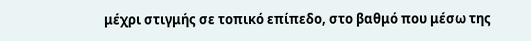μέχρι στιγμής σε τοπικό επίπεδο, στο βαθμό που μέσω της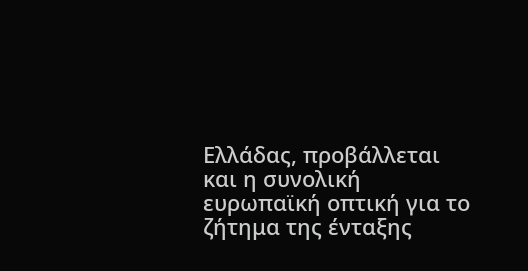Ελλάδας, προβάλλεται και η συνολική ευρωπαϊκή οπτική για το ζήτημα της ένταξης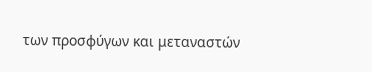των προσφύγων και μεταναστών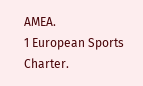ΑΜΕΑ.
1 European Sports Charter.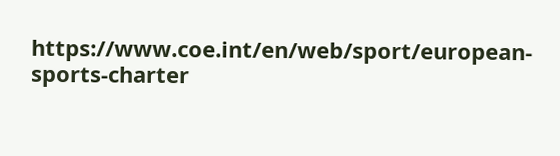https://www.coe.int/en/web/sport/european-sports-charter